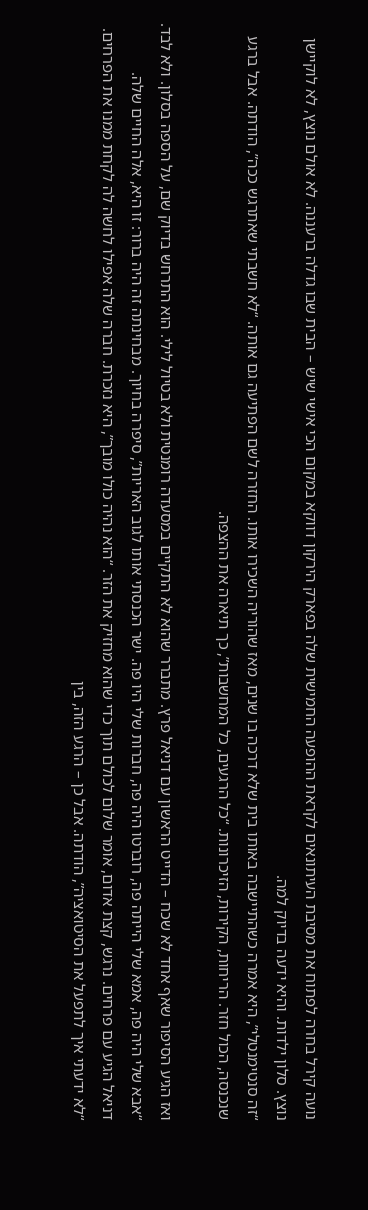נועה קירל בחרה לפתוח את מסיבת העיתונאים לקראת ההופעה החמישית שלה בפארק הירקון דווקא במקום הכי אישי שיש – הבית שבו גדלה ברעננה. לא אולם נוצץ, לא לוקיישן נוצץ. סלון ילדות. והיא ידעה בדיוק למה.
“זה סנטימנטלי”, היא אמרה כשהתיישבה באותו בית שלא דרכה בו שנים, מאז שהוריה השכירו אותו. החזרה לשם הפתיעה גם אותה. “לא חשבתי שאתרגש ככה”, הודתה. אבל ברגע שנכנסה, הכול חזר. הריחות, הקירות, הזיכרונות. “כל הרגעים, כל המחשבות”, כך תיארה את ההצפה.

ואז הגיע הסיפור שאף אחד לא שכח – הדייט הראשון עם דניאל פרץ. מתברר שהוא לא התקיים במסעדה רומנטית ולא בטיול לילי. הוא התרחש בדיוק שם, על הספה בסלון. ולא לבד. “אבא שלי היה פה, אמא שלי הייתה פה, רוברטו היה פה, חברות שלי היו פה. ישר הכנסתי אותו לגוב האריות”, סיפרה בחיוך. מבחינתה זה היה ברור: זו היא, אלה החיים שלה.
דניאל הגיע עם פרחים. נרגש, קצת אדום, אומר שלום לכולם תוך כדי שהוא מחזיק את הזר. “הוא נהיה כולו מובך”, היא נזכרת. חברה שלה אפילו לחשה לה לקחת ממנו את הפרחים. “לא ידעתי איך לתפעל את הסיטואציה”, הודתה. אבל כן – הרגע הזה, בין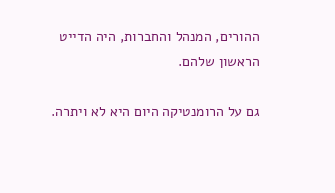ההורים, המנהל והחברות, היה הדייט הראשון שלהם.

גם על הרומנטיקה היום היא לא ויתרה.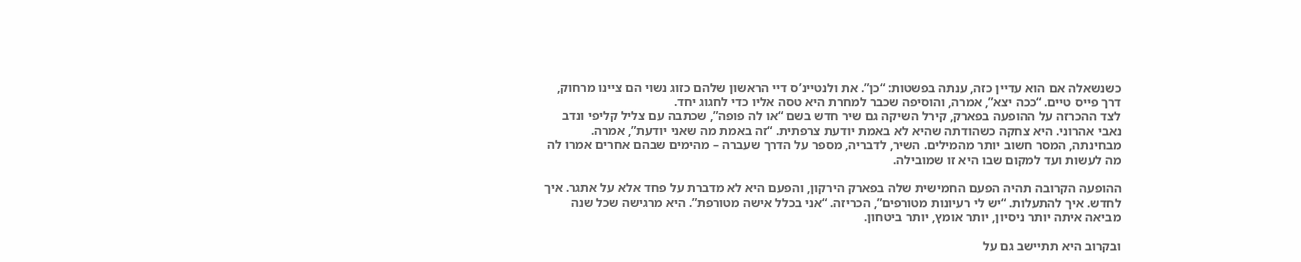כשנשאלה אם הוא עדיין כזה, ענתה בפשטות: “כן”. את ולנטיינ’ס דיי הראשון שלהם כזוג נשוי הם ציינו מרחוק, דרך פייס טיים. “ככה יצא”, אמרה, והוסיפה שכבר למחרת היא טסה אליו כדי לחגוג יחד.
לצד ההכרזה על ההופעה בפארק, קירל השיקה גם שיר חדש בשם “או לה פופה”, שכתבה עם צליל קליפי ונדב נאבי אהרוני. היא צחקה כשהודתה שהיא לא באמת יודעת צרפתית. “זה באמת מה שאני יודעת”, אמרה. מבחינתה, המסר חשוב יותר מהמילים. השיר, לדבריה, מספר על הדרך שעברה – מהימים שבהם אחרים אמרו לה מה לעשות ועד למקום שבו היא זו שמובילה.

ההופעה הקרובה תהיה הפעם החמישית שלה בפארק הירקון, והפעם היא לא מדברת על פחד אלא על אתגר. איך לחדש. איך להתעלות. “יש לי רעיונות מטורפים”, הכריזה. “אני בכלל אישה מטורפת”. היא מרגישה שכל שנה מביאה איתה יותר ניסיון, יותר אומץ, יותר ביטחון.

ובקרוב היא תתיישב גם על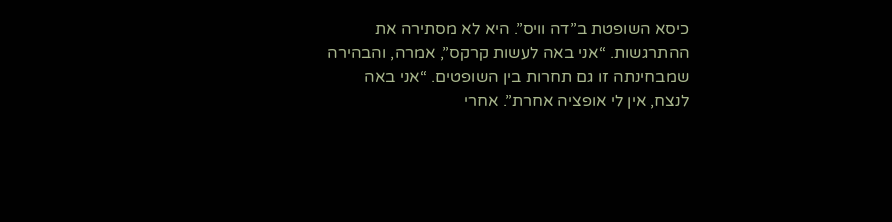כיסא השופטת ב”דה וויס”. היא לא מסתירה את ההתרגשות. “אני באה לעשות קרקס”, אמרה, והבהירה שמבחינתה זו גם תחרות בין השופטים. “אני באה לנצח, אין לי אופציה אחרת”. אחרי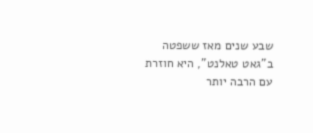שבע שנים מאז ששפטה ב”גאט טאלנט”, היא חוזרת עם הרבה יותר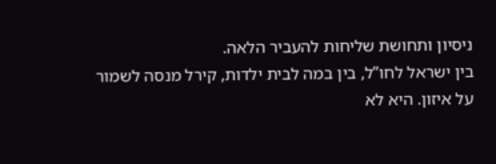ניסיון ותחושת שליחות להעביר הלאה.
בין ישראל לחו”ל, בין במה לבית ילדות, קירל מנסה לשמור על איזון. היא לא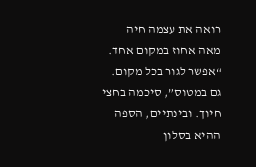רואה את עצמה חיה מאה אחוז במקום אחד. “אפשר לגור בכל מקום. גם במטוס”, סיכמה בחצי חיוך. ובינתיים, הספה ההיא בסלון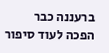ברעננה כבר הפכה לעוד סיפור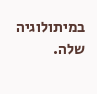במיתולוגיה שלה.